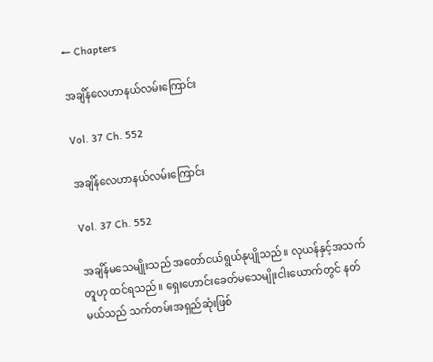← Chapters

အချိန်လေဟာနယ်လမ်းကြောင်း

Vol. 37 Ch. 552

အချိန်လေဟာနယ်လမ်းကြောင်း

Vol. 37 Ch. 552

အချိန်မသေမျိုးသည် အတော်ငယ်ရွယ်နုပျိုသည်။ လုယန်နှင့်အသက်တူဟု ထင်ရသည်။ ရှေးဟောင်းခေတ်မသေမျိုးငါးယောက်တွင် နတ်မယ်သည် သက်တမ်းအရှည်ဆုံးဖြစ်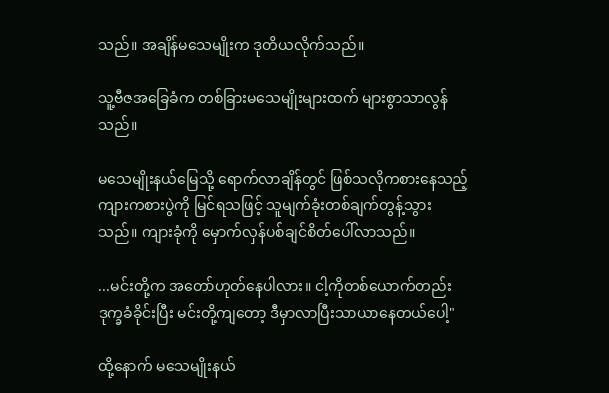သည်။ အချိန်မသေမျိုးက ဒုတိယလိုက်သည်။

သူ့ဗီဇအခြေခံက တစ်ခြားမသေမျိုးများထက် များစွာသာလွန်သည်။

မသေမျိုးနယ်မြေသို့ ရောက်လာချိန်တွင် ဖြစ်သလိုကစားနေသည့် ကျားကစားပွဲကို မြင်ရသဖြင့် သူမျက်ခုံးတစ်ချက်တွန့်သွားသည်။ ကျားခုံကို မှောက်လှန်ပစ်ချင်စိတ်ပေါ်လာသည်။

...မင်းတို့က အတော်ဟုတ်နေပါလား။ ငါ့ကိုတစ်ယောက်တည်း ဒုက္ခခံခိုင်းပြီး မင်းတို့ကျတော့ ဒီမှာလာပြီးသာယာနေတယ်ပေါ့"

ထို့နောက် မသေမျိုးနယ်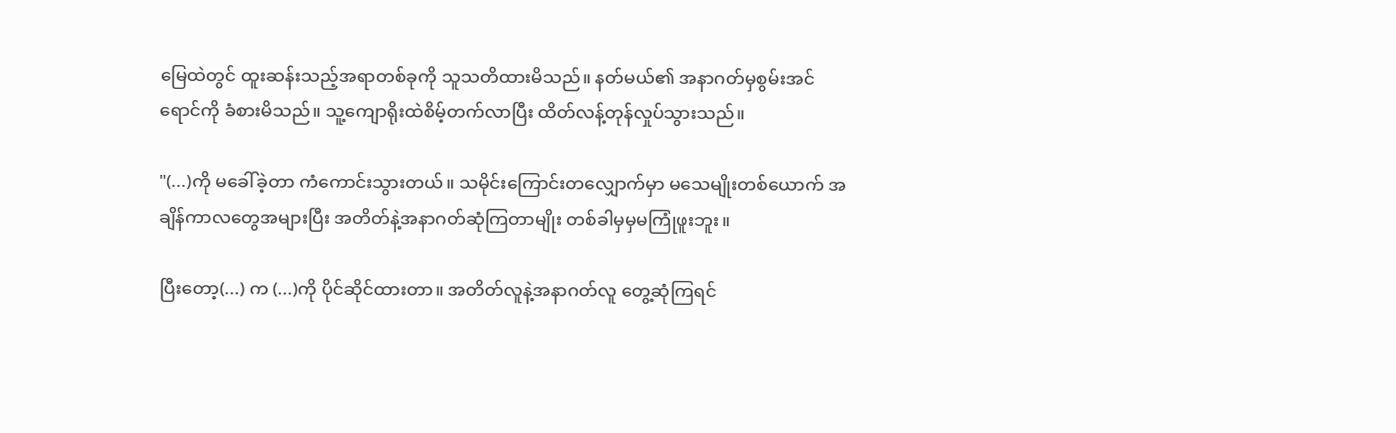မြေထဲတွင် ထူးဆန်းသည့်အရာတစ်ခုကို သူသတိထားမိသည်။ နတ်မယ်၏ အနာဂတ်မှစွမ်းအင်ရောင်ကို ခံစားမိသည်။ သူ့ကျောရိုးထဲစိမ့်တက်လာပြီး ထိတ်လန့်တုန်လှုပ်သွားသည်။

"(...)ကို မခေါ်ခဲ့တာ ကံကောင်းသွားတယ်။ သမိုင်းကြောင်းတလျှောက်မှာ မသေမျိုးတစ်ယောက် အချိန်ကာလတွေအများပြီး အတိတ်နဲ့အနာဂတ်ဆုံကြတာမျိုး တစ်ခါမှမှမကြုံဖူးဘူး။

ပြီးတော့(...) က (...)ကို ပိုင်ဆိုင်ထားတာ။ အတိတ်လူနဲ့အနာဂတ်လူ တွေ့ဆုံကြရင်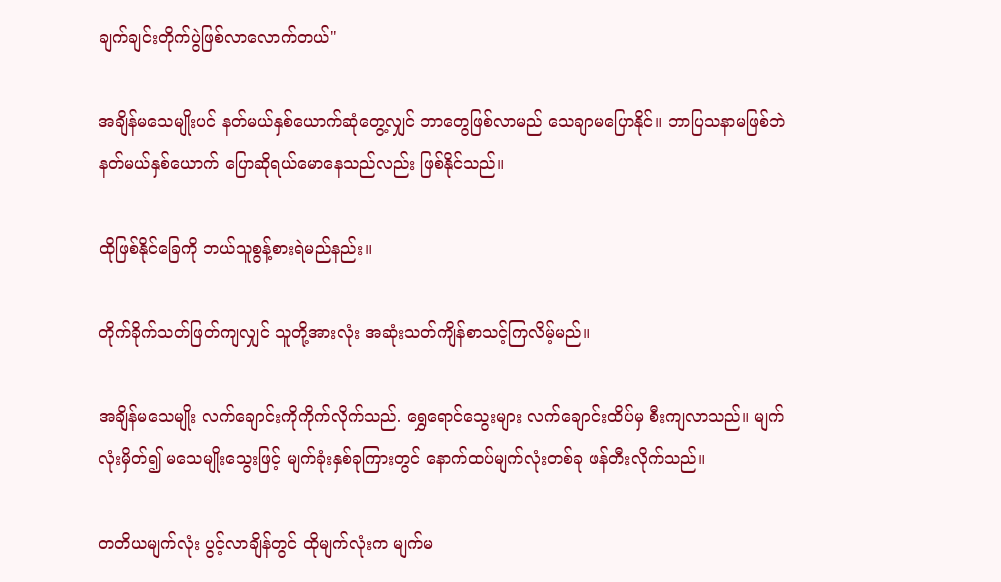ချက်ချင်းတိုက်ပွဲဖြစ်လာလောက်တယ်"

အချိန်မသေမျိုးပင် နတ်မယ်နှစ်ယောက်ဆုံတွေ့လျှင် ဘာတွေဖြစ်လာမည် သေချာမပြောနိုင်။ ဘာပြသနာမဖြစ်ဘဲ နတ်မယ်နှစ်ယောက် ပြောဆိုရယ်မောနေသည်လည်း ဖြစ်နိုင်သည်။

ထိုဖြစ်နိုင်ခြေကို ဘယ်သူစွန့်စားရဲမည်နည်း။

တိုက်ခိုက်သတ်ဖြတ်ကျလျှင် သူတို့အားလုံး အဆုံးသတ်ကျိန်စာသင့်ကြလိမ့်မည်။

အချိန်မသေမျိုး လက်ချောင်းကိုကိုက်လိုက်သည်. ရွှေရောင်သွေးများ လက်ချောင်းထိပ်မှ စီးကျလာသည်။ မျက်လုံးမှိတ်၍ မသေမျိုးသွေးဖြင့် မျက်ခုံးနှစ်ခုကြားတွင် နောက်ထပ်မျက်လုံးတစ်ခု ဖန်တီးလိုက်သည်။

တတိယမျက်လုံး ပွင့်လာချိန်တွင် ထိုမျက်လုံးက မျက်မ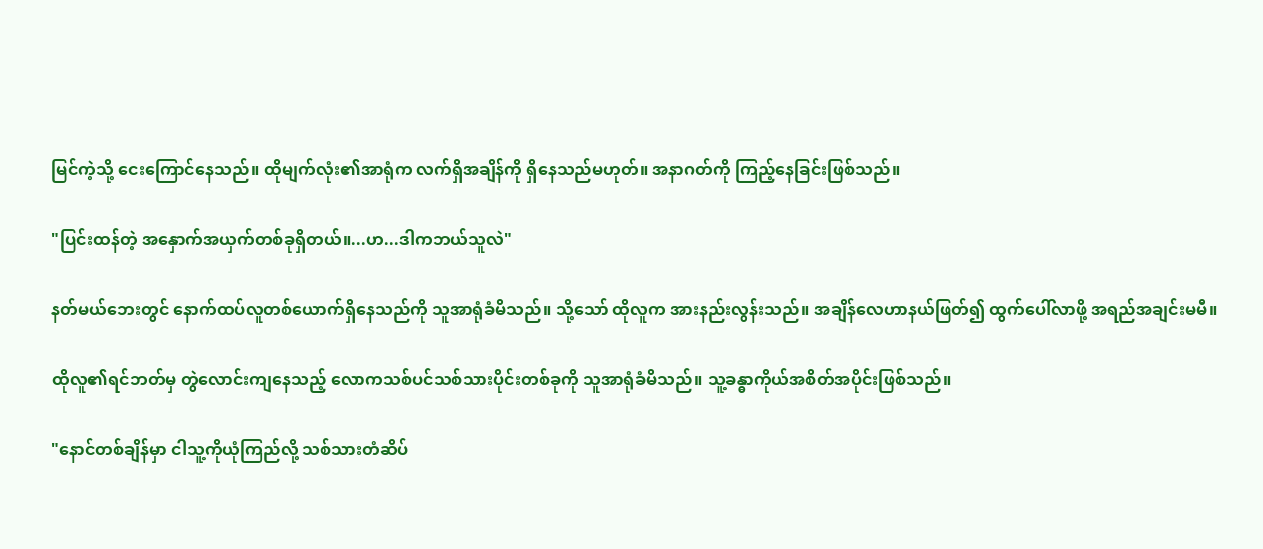မြင်ကဲ့သို့ ငေးကြောင်နေသည်။ ထိုမျက်လုံး၏အာရုံက လက်ရှိအချိန်ကို ရှိနေသည်မဟုတ်။ အနာဂတ်ကို ကြည့်နေခြင်းဖြစ်သည်။

"ပြင်းထန်တဲ့ အနှောက်အယှက်တစ်ခုရှိတယ်။...ဟ...ဒါကဘယ်သူလဲ"

နတ်မယ်ဘေးတွင် နောက်ထပ်လူတစ်ယောက်ရှိနေသည်ကို သူအာရုံခံမိသည်။ သို့သော် ထိုလူက အားနည်းလွန်းသည်။ အချိန်လေဟာနယ်ဖြတ်၍ ထွက်ပေါ်လာဖို့ အရည်အချင်းမမီ။

ထိုလူ၏ရင်ဘတ်မှ တွဲလောင်းကျနေသည့် လောကသစ်ပင်သစ်သားပိုင်းတစ်ခုကို သူအာရုံခံမိသည်။ သူ့ခန္ဓာကိုယ်အစိတ်အပိုင်းဖြစ်သည်။

"နောင်တစ်ချိန်မှာ ငါသူ့ကိုယုံကြည်လို့ သစ်သားတံဆိပ်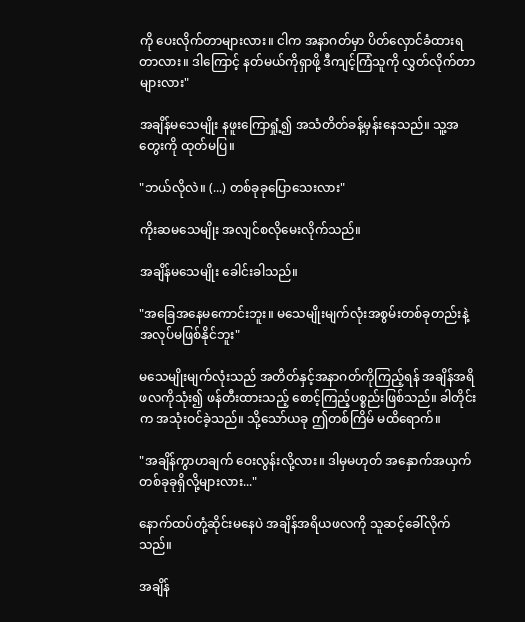ကို ပေးလိုက်တာများလား။ ငါက အနာဂတ်မှာ ပိတ်လှောင်ခံထားရတာလား။ ဒါကြောင့် နတ်မယ်ကိုရှာဖို့ ဒီကျင့်ကြံသူကို လွှတ်လိုက်တာများလား"

အချိန်မသေမျိုး နဖူးကြောရှုံ့၍ အသံတိတ်ခန့်မှန်းနေသည်။ သူ့အတွေးကို ထုတ်မပြ။

"ဘယ်လိုလဲ။ (...) တစ်ခုခုပြောသေးလား"

ကိုးဆမသေမျိုး အလျင်စလိုမေးလိုက်သည်။

အချိန်မသေမျိုး ခေါင်းခါသည်။

"အခြေအနေမကောင်းဘူး။ မသေမျိုးမျက်လုံးအစွမ်းတစ်ခုတည်းနဲ့အလုပ်မဖြစ်နိုင်ဘူး"

မသေမျိုးမျက်လုံးသည် အတိတ်နှင့်အနာဂတ်ကိုကြည့်ရန် အချိန်အရိဖလကိုသုံး၍ ဖန်တီးထားသည့် စောင့်ကြည့်ပစ္စည်းဖြစ်သည်။ ခါတိုင်းက အသုံးဝင်ခဲ့သည်။ သို့သော်ယခု ဤတစ်ကြိမ် မထိရောက်။

"အချိန်ကွာဟချက် ဝေးလွန်းလို့လား။ ဒါမှမဟုတ် အနှောက်အယှက်တစ်ခုခုရှိလို့များလား..."

နောက်ထပ်တုံ့ဆိုင်းမနေပဲ အချိန်အရိယဖလကို သူဆင့်ခေါ်လိုက်သည်။

အချိန်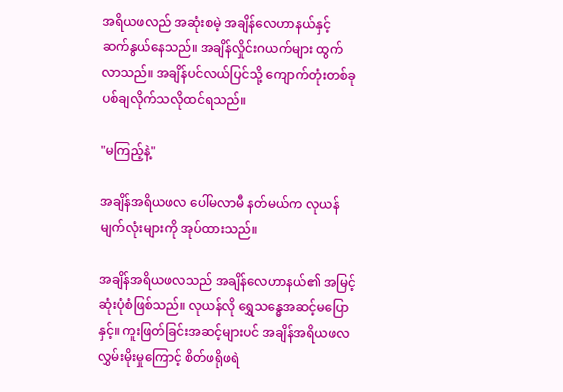အရိယဖလည် အဆုံးစမဲ့ အချိန်လေဟာနယ်နှင့် ဆက်နွယ်နေသည်။ အချိန်လှိုင်းဂယက်များ ထွက်လာသည်။ အချိန်ပင်လယ်ပြင်သို့ ကျောက်တုံးတစ်ခု ပစ်ချလိုက်သလိုထင်ရသည်။

"မကြည့်နဲ့"

အချိန်အရိယဖလ ပေါ်မလာမီ နတ်မယ်က လုယန်မျက်လုံးများကို အုပ်ထားသည်။

အချိန်အရိယဖလသည် အချိန်လေဟာနယ်၏ အမြင့်ဆုံးပုံစံဖြစ်သည်။ လုယန်လို ရွှေသန္ဓေအဆင့်မပြောနှင့်။ ကူးဖြတ်ခြင်းအဆင့်များပင် အချိန်အရိယဖလလွှမ်းမိုးမှုကြောင့် စိတ်ဖရိုဖရဲ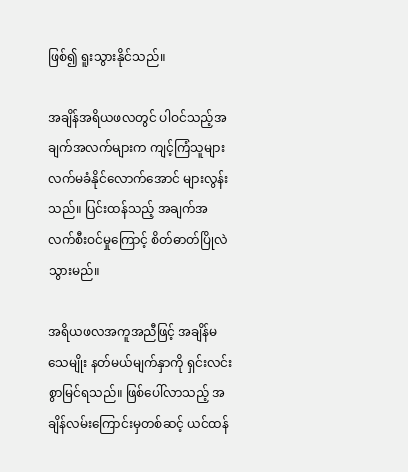ဖြစ်၍ ရူးသွားနိုင်သည်။

အချိန်အရိယဖလတွင် ပါဝင်သည့်အချက်အလက်များက ကျင့်ကြံသူများ လက်မခံနိုင်လောက်အောင် များလွန်းသည်။ ပြင်းထန်သည့် အချက်အလက်စီးဝင်မှုကြောင့် စိတ်ဓာတ်ပြိုလဲသွားမည်။

အရိယဖလအကူအညီဖြင့် အချိန်မသေမျိုး နတ်မယ်မျက်နှာကို ရှင်းလင်းစွာမြင်ရသည်။ ဖြစ်ပေါ်လာသည့် အချိန်လမ်းကြောင်းမှတစ်ဆင့် ယင်ထန်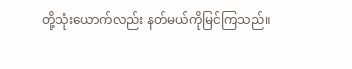တို့သုံးယောက်လည်း နတ်မယ်ကိုမြင်ကြသည်။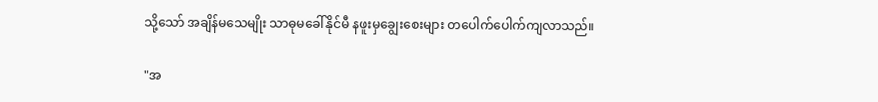သို့သော် အချိန်မသေမျိုး သာဓုမခေါ်နိုင်မီ နဖူးမှချွေးစေးများ တပေါက်ပေါက်ကျလာသည်။

"အ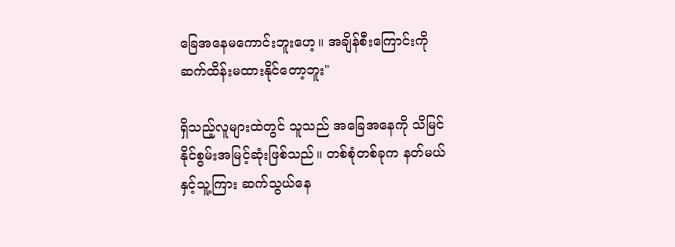ခြေအနေမကောင်းဘူးဟေ့။ အချိန်စီးကြောင်းကို ဆက်ထိန်းမထားနိုင်တော့ဘူး"

ရှိသည့်လူများထဲတွင် သူသည် အခြေအနေကို သိမြင်နိုင်စွမ်းအမြင့်ဆုံးဖြစ်သည်။ တစ်စုံတစ်ခုက နတ်မယ်နှင့်သူ့ကြား ဆက်သွယ်နေ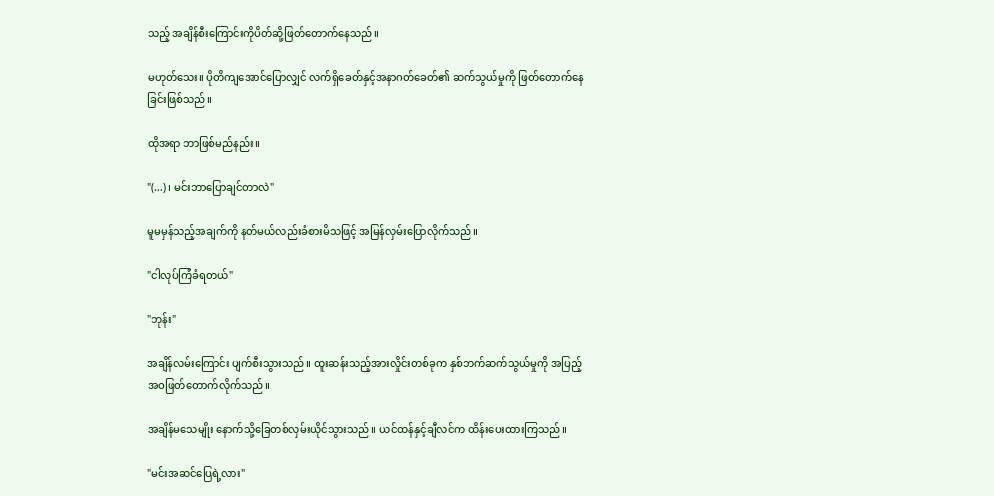သည့် အချိန်စီးကြောင်းကိုပိတ်ဆို့ဖြတ်တောက်နေသည်။

မဟုတ်သေး။ ပိုတိကျအောင်ပြောလျှင် လက်ရှိခေတ်နှင့်အနာဂတ်ခေတ်၏ ဆက်သွယ်မှုကို ဖြတ်တောက်နေခြင်းဖြစ်သည်။

ထိုအရာ ဘာဖြစ်မည်နည်း။

"(...)၊ မင်းဘာပြောချင်တာလဲ"

မူမမှန်သည့်အချက်ကို နတ်မယ်လည်းခံစားမိသဖြင့် အမြန်လှမ်းပြောလိုက်သည်။

"ငါလုပ်ကြံခံရတယ်"

"ဘုန်း"

အချိန်လမ်းကြောင်း ပျက်စီးသွားသည်။ ထူးဆန်းသည့်အားလှိုင်းတစ်ခုက နှစ်ဘက်ဆက်သွယ်မှုကို အပြည့်အဝဖြတ်တောက်လိုက်သည်။

အချိန်မသေမျိုး နောက်သို့ခြေတစ်လှမ်းယိုင်သွားသည်။ ယင်ထန်နှင့်ချီလင်က ထိန်းပေးထားကြသည်။

"မင်းအဆင်ပြေရဲ့လား"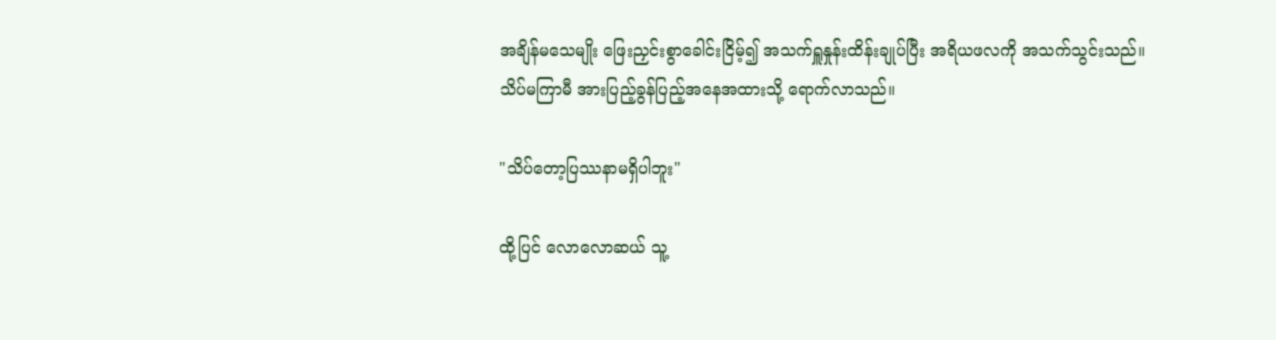အချိန်မသေမျိုး ဖြေးညှင်းစွာခေါင်းငြိမ့်၍ အသက်ရှူနှုန်းထိန်းချုပ်ပြီး အရိယဖလကို အသက်သွင်းသည်။ သိပ်မကြာမီ အားပြည့်ခွန်ပြည့်အနေအထားသို့ ရောက်လာသည်။

"သိပ်‌တော့ပြဿနာမရှိပါဘူး"

ထို့ပြင် လောလောဆယ် သူ့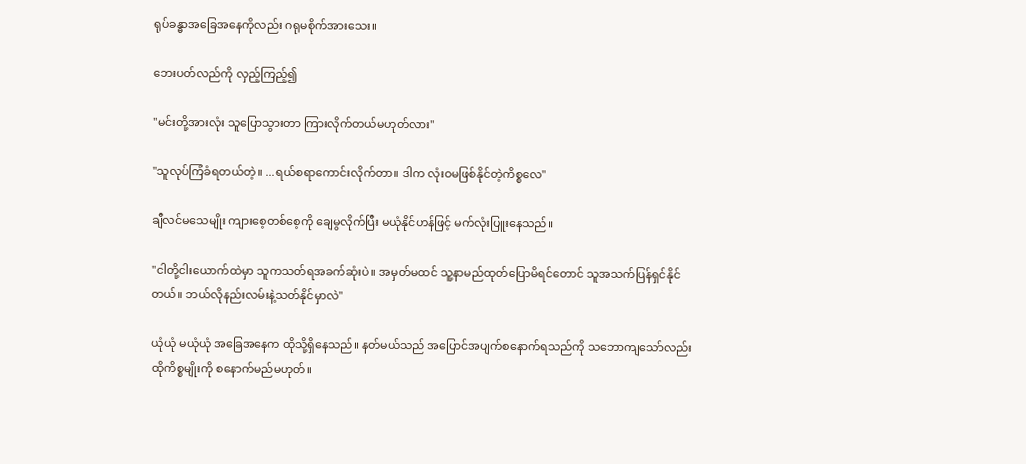ရုပ်ခန္ဓာအခြေအနေကိုလည်း ဂရုမစိုက်အားသေး။

ဘေးပတ်လည်ကို လှည့်ကြည့်၍

"မင်းတို့အားလုံး သူပြောသွားတာ ကြားလိုက်တယ်မဟုတ်လား"

"သူလုပ်ကြံခံရတယ်တဲ့။ ...ရယ်စရာကောင်းလိုက်တာ။ ဒါက လုံးဝမဖြစ်နိုင်တဲ့ကိစ္စလေ"

ချီလင်မသေမျိုး ကျားစေ့တစ်စေ့ကို ချေမွလိုက်ပြီး မယုံနိုင်ဟန်ဖြင့် မက်လုံးပြူးနေသည်။

"ငါတို့ငါးယောက်ထဲမှာ သူကသတ်ရအခက်ဆုံးပဲ။ အမှတ်မထင် သူ့နာမည်ထုတ်ပြောမိရင်တောင် သူအသက်ပြန်ရှင်နိုင်တယ်။ ဘယ်လိုနည်းလမ်းနဲ့သတ်နိုင်မှာလဲ"

ယုံယုံ မယုံယုံ အခြေအနေက ထိုသို့ရှိနေသည်။ နတ်မယ်သည် အပြောင်အပျက်စနောက်ရသည်ကို သဘောကျသော်လည်း ထိုကိစ္စမျိုးကို စနောက်မည်မဟုတ်။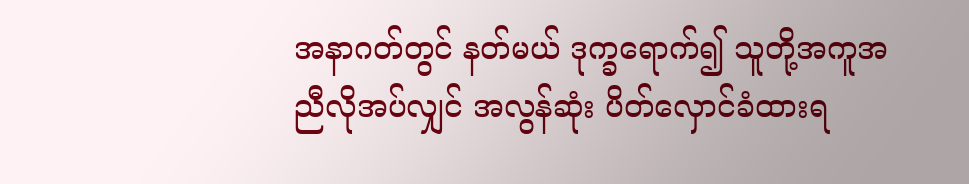အနာဂတ်တွင် နတ်မယ် ဒုက္ခရောက်၍ သူတို့အကူအညီလိုအပ်လျှင် အလွန်ဆုံး ပိတ်လှောင်ခံထားရ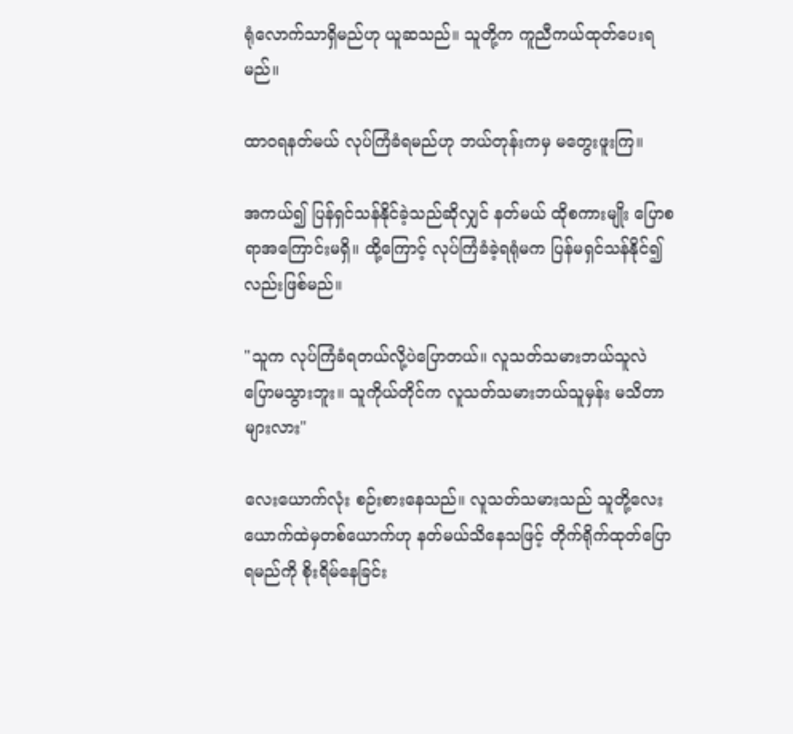ရုံလောက်သာရှိမည်ဟု ယူဆသည်။ သူတို့က ကူညီကယ်ထုတ်ပေးရမည်။

ထာဝရနတ်မယ် လုပ်ကြံခံရမည်ဟု ဘယ်တုန်းကမှ မတွေးဖူးကြ။

အကယ်၍ ပြန်ရှင်သန်နိုင်ခဲ့သည်ဆိုလျှင် နတ်မယ် ထိုစကားမျိုး ပြောစရာအကြောင်းမရှိ။ ထို့ကြောင့် လုပ်ကြံခံခဲ့ရရုံမက ပြန်မရှင်သန်နိုင်၍လည်းဖြစ်မည်။

"သူက လုပ်ကြံခံရတယ်လို့ပဲပြောတယ်။ လူသတ်သမားဘယ်သူလဲ ပြောမသွားဘူး။ သူကိုယ်တိုင်က လူသတ်သမားဘယ်သူမှန်း မသိတာများလား"

လေးယောက်လုံး စဉ်းစားနေသည်။ လူသတ်သမားသည် သူတို့လေးယောက်ထဲမှတစ်ယောက်ဟု နတ်မယ်သိနေသဖြင့် တိုက်ရိုက်ထုတ်ပြောရမည်ကို စိုးရိမ်နေခြင်း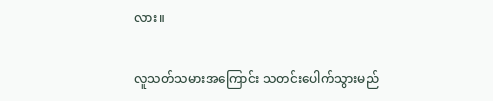လား။

လူသတ်သမားအကြောင်း သတင်းပေါက်သွားမည်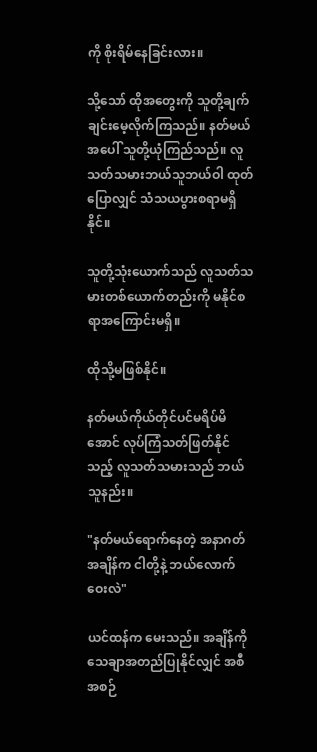ကို စိုးရိမ်နေခြင်းလား။

သို့သော် ထိုအတွေးကို သူတို့ချက်ချင်းမေ့လိုက်ကြသည်။ နတ်မယ်အပေါ် သူတို့ယုံကြည်သည်။ လူသတ်သမားဘယ်သူဘယ်ဝါ ထုတ်ပြောလျှင် သံသယပွားစရာမရှိနိုင်။

သူတို့သုံးယောက်သည် လူသတ်သမားတစ်ယောက်တည်းကို မနိုင်စရာအကြောင်းမရှိ။

ထိုသို့မဖြစ်နိုင်။

နတ်မယ်ကိုယ်တိုင်ပင်မရိပ်မိအောင် လုပ်ကြံသတ်ဖြတ်နိုင်သည့် လူသတ်သမားသည် ဘယ်သူနည်း။

"နတ်မယ်ရောက်နေတဲ့ အနာဂတ်အချိန်က ငါတို့နဲ့ ဘယ်လောက်ဝေးလဲ"

ယင်ထန်က မေးသည်။ အချိန်ကို သေချာအတည်ပြုနိုင်လျှင် အစီအစဉ်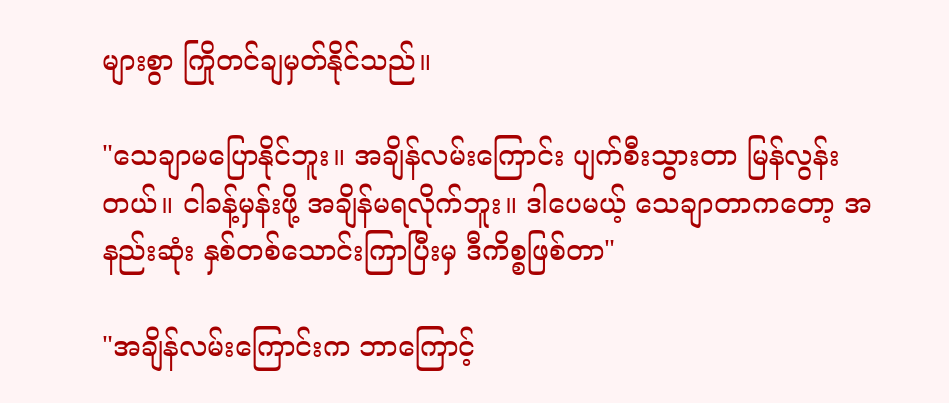များစွာ ကြိုတင်ချမှတ်နိုင်သည်။

"သေချာမပြောနိုင်ဘူး။ အချိန်လမ်းကြောင်း ပျက်စီးသွားတာ မြန်လွန်းတယ်။ ငါခန့်မှန်းဖို့ အချိန်မရလိုက်ဘူး။ ဒါပေမယ့် သေချာတာကတော့ အနည်းဆုံး နှစ်တစ်သောင်းကြာပြီးမှ ဒီကိစ္စဖြစ်တာ"

"အချိန်လမ်းကြောင်းက ဘာကြောင့်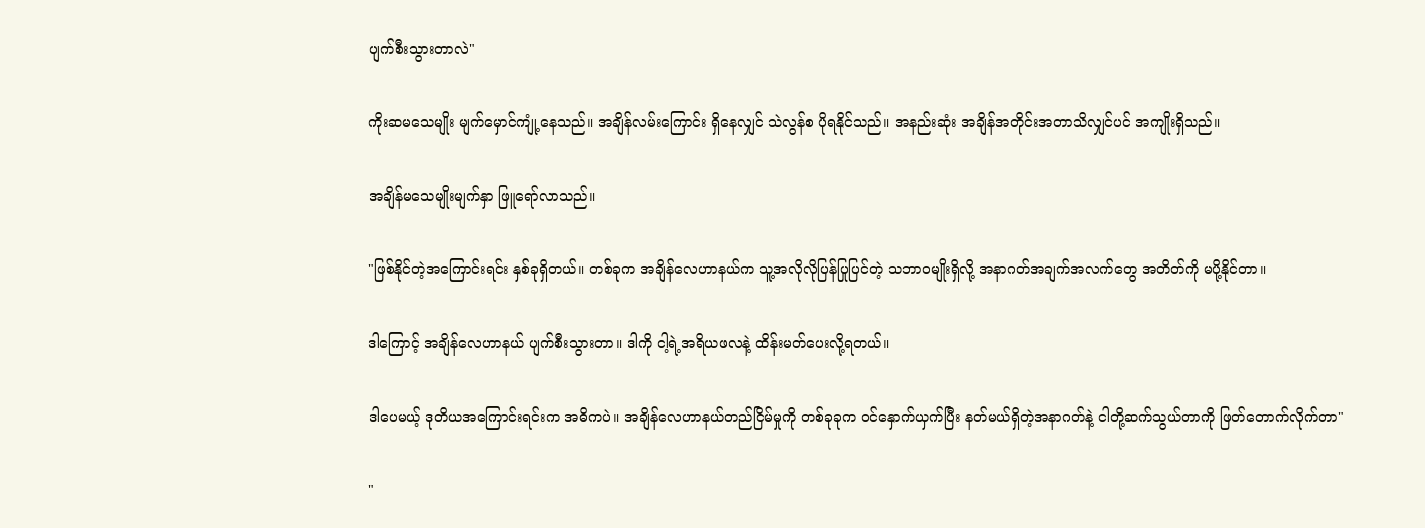ပျက်စီးသွားတာလဲ"

ကိုးဆမသေမျိုး မျက်မှောင်ကျုံ့နေသည်။ အချိန်လမ်းကြောင်း ရှိနေလျှင် သဲလွန်စ ပိုရနိုင်သည်။ အနည်းဆုံး အချိန်အတိုင်းအတာသိလျှင်ပင် အကျိုးရှိသည်။

အချိန်မသေမျိုးမျက်နှာ ဖြူရော်လာသည်။

"ဖြစ်နိုင်တဲ့အကြောင်းရင်း နှစ်ခုရှိတယ်။ တစ်ခုက အချိန်လေဟာနယ်က သူ့အလိုလိုပြန်ပြုပြင်တဲ့ သဘာဝမျိုးရှိလို့ အနာဂတ်အချက်အလက်တွေ အတိတ်ကို မပို့နိုင်တာ။

ဒါကြောင့် အချိန်လေဟာနယ် ပျက်စီးသွားတာ။ ဒါကို ငါ့ရဲ့အရိယဖလနဲ့ ထိန်းမတ်ပေးလို့ရတယ်။

ဒါပေမယ့် ဒုတိယအကြောင်းရင်းက အဓိကပဲ။ အချိန်လေဟာနယ်တည်ငြိမ်မှုကို တစ်ခုခုက ဝင်နှောက်ယှက်ပြီး နတ်မယ်ရှိတဲ့အနာဂတ်နဲ့ ငါတို့ဆက်သွယ်တာကို ဖြတ်တောက်လိုက်တာ"

"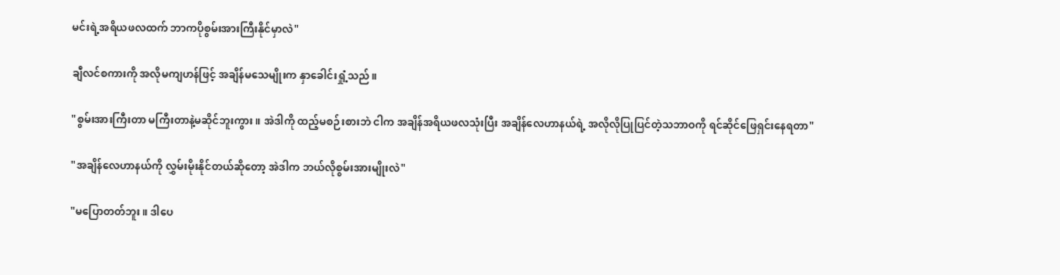မင်းရဲ့အရိယဖလထက် ဘာကပိုစွမ်းအားကြီးနိုင်မှာလဲ"

ချီလင်စကားကို အလိုမကျဟန်ဖြင့် အချိန်မသေမျိုးက နှာခေါင်းရှုံ့သည်။

"စွမ်းအားကြီးတာ မကြီးတာနဲ့မဆိုင်ဘူးကွား။ အဲဒါကို ထည့်မစဉ်းစားဘဲ ငါက အချိန်အရိယဖလသုံးပြီး အချိန်လေဟာနယ်ရဲ့ အလိုလိုပြုပြင်တဲ့သဘာဝကို ရင်ဆိုင်ဖြေရှင်းနေရတာ"

"အချိန်လေဟာနယ်ကို လွှမ်းမိုးနိုင်တယ်ဆိုတော့ အဲဒါက ဘယ်လိုစွမ်းအားမျိုးလဲ"

"မပြောတတ်ဘူး။ ဒါပေ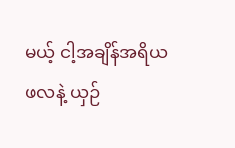မယ့် ငါ့အချိန်အရိယဖလနဲ့ ယှဉ်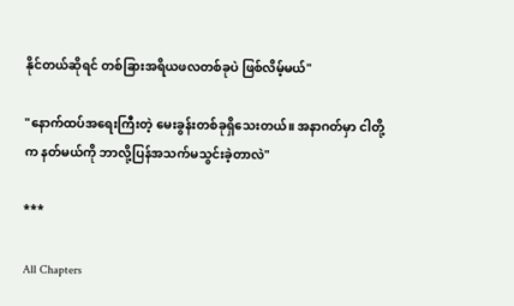နိုင်တယ်ဆိုရင် တစ်ခြားအရိယဖလတစ်ခုပဲ ဖြစ်လိမ့်မယ်"

"နောက်ထပ်အရေးကြီးတဲ့ မေးခွန်းတစ်ခုရှိသေးတယ်။ အနာဂတ်မှာ ငါတို့က နတ်မယ်ကို ဘာလို့ပြန်အသက်မသွင်းခဲ့တာလဲ"

***

All Chapters